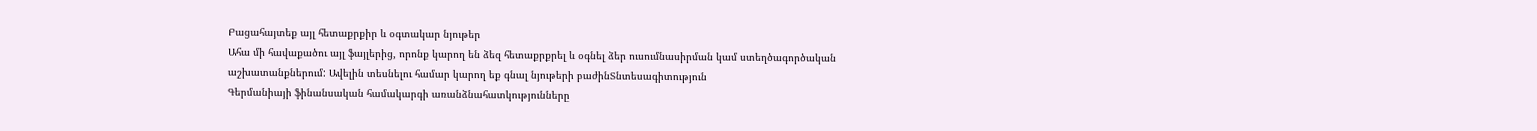Բացահայտեք այլ հետաքրքիր և օգտակար նյութեր
Ահա մի հավաքածու այլ ֆայլերից, որոնք կարող են ձեզ հետաքրքրել և օգնել ձեր ուսումնասիրման կամ ստեղծագործական աշխատանքներում: Ավելին տեսնելու համար կարող եք գնալ նյութերի բաժինՏնտեսագիտություն
Գերմանիայի ֆինանսական համակարգի առանձնահատկությունները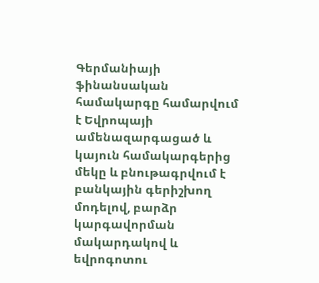Գերմանիայի ֆինանսական համակարգը համարվում է Եվրոպայի ամենազարգացած և կայուն համակարգերից մեկը և բնութագրվում է բանկային գերիշխող մոդելով, բարձր կարգավորման մակարդակով և եվրոգոտու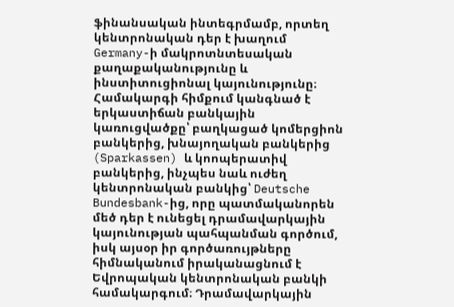ֆինանսական ինտեգրմամբ, որտեղ կենտրոնական դեր է խաղում Germany-ի մակրոտնտեսական քաղաքականությունը և ինստիտուցիոնալ կայունությունը։ Համակարգի հիմքում կանգնած է երկաստիճան բանկային կառուցվածքը՝ բաղկացած կոմերցիոն բանկերից, խնայողական բանկերից (Sparkassen) և կոոպերատիվ բանկերից, ինչպես նաև ուժեղ կենտրոնական բանկից՝ Deutsche Bundesbank-ից, որը պատմականորեն մեծ դեր է ունեցել դրամավարկային կայունության պահպանման գործում, իսկ այսօր իր գործառույթները հիմնականում իրականացնում է Եվրոպական կենտրոնական բանկի համակարգում։ Դրամավարկային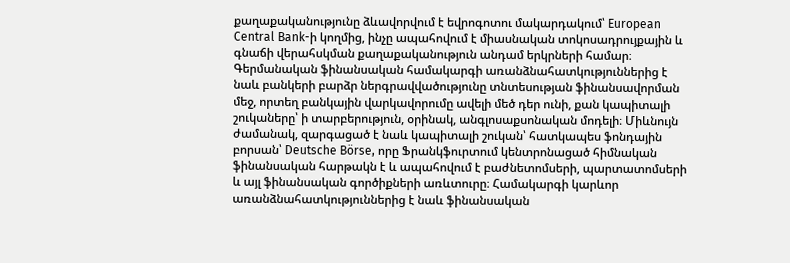քաղաքականությունը ձևավորվում է եվրոգոտու մակարդակում՝ European Central Bank-ի կողմից, ինչը ապահովում է միասնական տոկոսադրույքային և գնաճի վերահսկման քաղաքականություն անդամ երկրների համար։ Գերմանական ֆինանսական համակարգի առանձնահատկություններից է նաև բանկերի բարձր ներգրավվածությունը տնտեսության ֆինանսավորման մեջ, որտեղ բանկային վարկավորումը ավելի մեծ դեր ունի, քան կապիտալի շուկաները՝ ի տարբերություն, օրինակ, անգլոսաքսոնական մոդելի։ Միևնույն ժամանակ, զարգացած է նաև կապիտալի շուկան՝ հատկապես ֆոնդային բորսան՝ Deutsche Börse, որը Ֆրանկֆուրտում կենտրոնացած հիմնական ֆինանսական հարթակն է և ապահովում է բաժնետոմսերի, պարտատոմսերի և այլ ֆինանսական գործիքների առևտուրը։ Համակարգի կարևոր առանձնահատկություններից է նաև ֆինանսական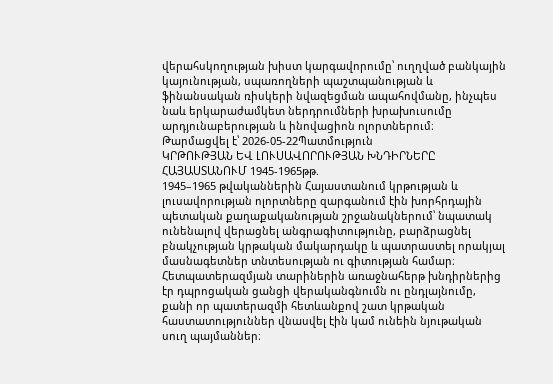վերահսկողության խիստ կարգավորումը՝ ուղղված բանկային կայունության, սպառողների պաշտպանության և ֆինանսական ռիսկերի նվազեցման ապահովմանը, ինչպես նաև երկարաժամկետ ներդրումների խրախուսումը արդյունաբերության և ինովացիոն ոլորտներում։
Թարմացվել է՝ 2026-05-22Պատմություն
ԿՐԹՈՒԹՅԱՆ ԵՎ ԼՈՒՍԱՎՈՐՈՒԹՅԱՆ ԽՆԴԻՐՆԵՐԸ ՀԱՅԱՍՏԱՆՈՒՄ 1945-1965թթ.
1945–1965 թվականներին Հայաստանում կրթության և լուսավորության ոլորտները զարգանում էին խորհրդային պետական քաղաքականության շրջանակներում՝ նպատակ ունենալով վերացնել անգրագիտությունը, բարձրացնել բնակչության կրթական մակարդակը և պատրաստել որակյալ մասնագետներ տնտեսության ու գիտության համար։ Հետպատերազմյան տարիներին առաջնահերթ խնդիրներից էր դպրոցական ցանցի վերականգնումն ու ընդլայնումը, քանի որ պատերազմի հետևանքով շատ կրթական հաստատություններ վնասվել էին կամ ունեին նյութական սուղ պայմաններ։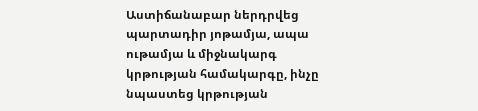Աստիճանաբար ներդրվեց պարտադիր յոթամյա, ապա ութամյա և միջնակարգ կրթության համակարգը, ինչը նպաստեց կրթության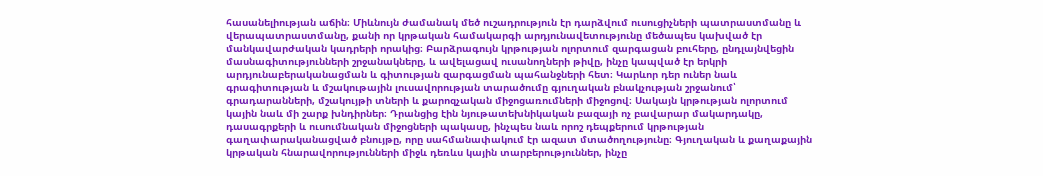հասանելիության աճին։ Միևնույն ժամանակ մեծ ուշադրություն էր դարձվում ուսուցիչների պատրաստմանը և վերապատրաստմանը, քանի որ կրթական համակարգի արդյունավետությունը մեծապես կախված էր մանկավարժական կադրերի որակից։ Բարձրագույն կրթության ոլորտում զարգացան բուհերը, ընդլայնվեցին մասնագիտությունների շրջանակները, և ավելացավ ուսանողների թիվը, ինչը կապված էր երկրի արդյունաբերականացման և գիտության զարգացման պահանջների հետ։ Կարևոր դեր ուներ նաև գրագիտության և մշակութային լուսավորության տարածումը գյուղական բնակչության շրջանում՝ գրադարանների, մշակույթի տների և քարոզչական միջոցառումների միջոցով։ Սակայն կրթության ոլորտում կային նաև մի շարք խնդիրներ։ Դրանցից էին նյութատեխնիկական բազայի ոչ բավարար մակարդակը, դասագրքերի և ուսումնական միջոցների պակասը, ինչպես նաև որոշ դեպքերում կրթության գաղափարականացված բնույթը, որը սահմանափակում էր ազատ մտածողությունը։ Գյուղական և քաղաքային կրթական հնարավորությունների միջև դեռևս կային տարբերություններ, ինչը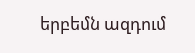երբեմն ազդում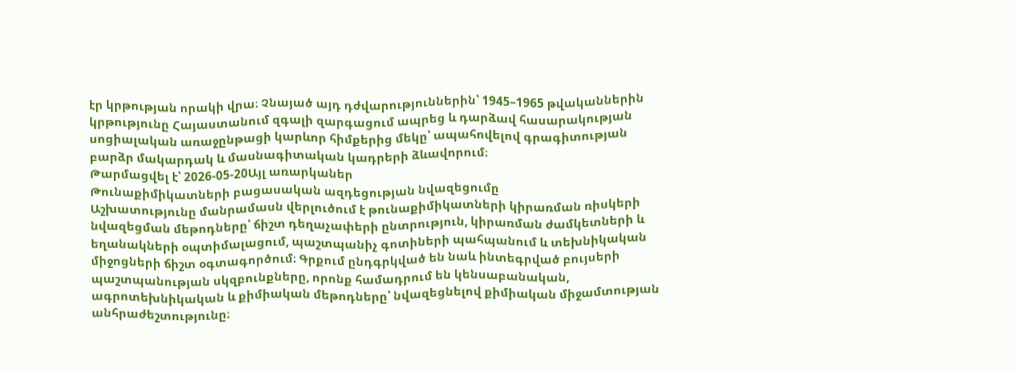էր կրթության որակի վրա։ Չնայած այդ դժվարություններին՝ 1945–1965 թվականներին կրթությունը Հայաստանում զգալի զարգացում ապրեց և դարձավ հասարակության սոցիալական առաջընթացի կարևոր հիմքերից մեկը՝ ապահովելով գրագիտության բարձր մակարդակ և մասնագիտական կադրերի ձևավորում։
Թարմացվել է՝ 2026-05-20Այլ առարկաներ
Թունաքիմիկատների բացասական ազդեցության նվազեցումը
Աշխատությունը մանրամասն վերլուծում է թունաքիմիկատների կիրառման ռիսկերի նվազեցման մեթոդները՝ ճիշտ դեղաչափերի ընտրություն, կիրառման ժամկետների և եղանակների օպտիմալացում, պաշտպանիչ գոտիների պահպանում և տեխնիկական միջոցների ճիշտ օգտագործում։ Գրքում ընդգրկված են նաև ինտեգրված բույսերի պաշտպանության սկզբունքները, որոնք համադրում են կենսաբանական, ագրոտեխնիկական և քիմիական մեթոդները՝ նվազեցնելով քիմիական միջամտության անհրաժեշտությունը։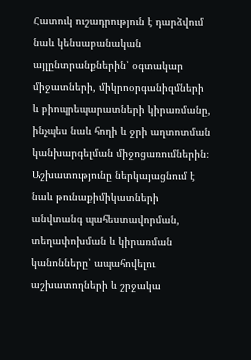Հատուկ ուշադրություն է դարձվում նաև կենսաբանական այլընտրանքներին՝ օգտակար միջատների, միկրոօրգանիզմների և բիոպրեպարատների կիրառմանը, ինչպես նաև հողի և ջրի աղտոտման կանխարգելման միջոցառումներին։ Աշխատությունը ներկայացնում է նաև թունաքիմիկատների անվտանգ պահեստավորման, տեղափոխման և կիրառման կանոնները՝ ապահովելու աշխատողների և շրջակա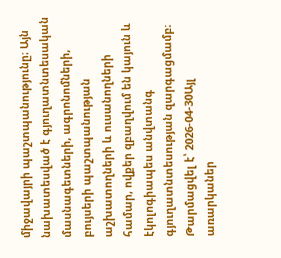միջավայրի պաշտպանությունը։ Այն նախատեսված է գյուղատնտեսական մասնագետների, ագրոնոմների, բույսերի պաշտպանության աշխատողների և ուսանողների համար, ովքեր զբաղվում են կայուն և էկոլոգիապես անվտանգ գյուղատնտեսության զարգացմամբ։
Թարմացվել է՝ 2026-04-30Այլ առարկաներ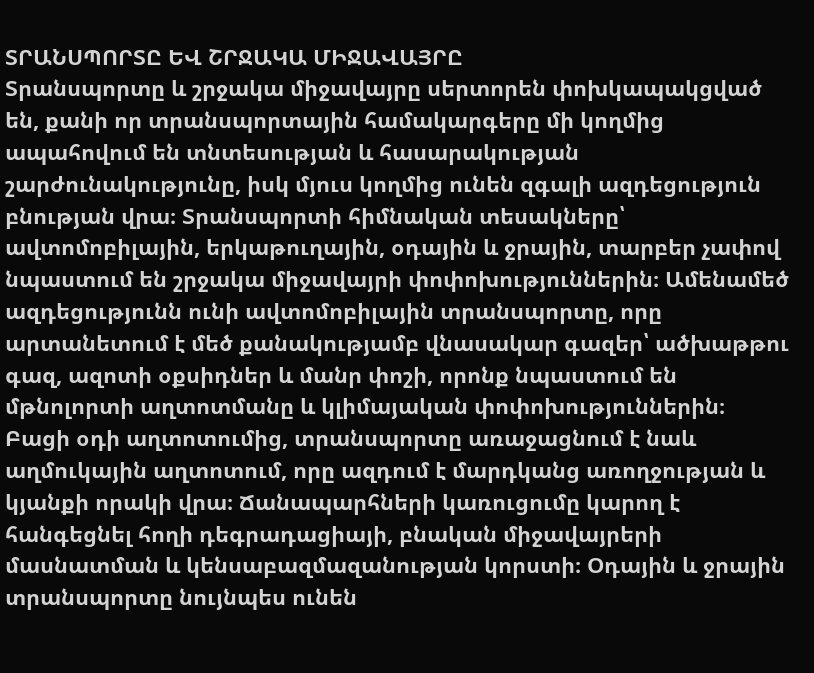ՏՐԱՆՍՊՈՐՏԸ ԵՎ ՇՐՋԱԿԱ ՄԻՋԱՎԱՅՐԸ
Տրանսպորտը և շրջակա միջավայրը սերտորեն փոխկապակցված են, քանի որ տրանսպորտային համակարգերը մի կողմից ապահովում են տնտեսության և հասարակության շարժունակությունը, իսկ մյուս կողմից ունեն զգալի ազդեցություն բնության վրա։ Տրանսպորտի հիմնական տեսակները՝ ավտոմոբիլային, երկաթուղային, օդային և ջրային, տարբեր չափով նպաստում են շրջակա միջավայրի փոփոխություններին։ Ամենամեծ ազդեցությունն ունի ավտոմոբիլային տրանսպորտը, որը արտանետում է մեծ քանակությամբ վնասակար գազեր՝ ածխաթթու գազ, ազոտի օքսիդներ և մանր փոշի, որոնք նպաստում են մթնոլորտի աղտոտմանը և կլիմայական փոփոխություններին։ Բացի օդի աղտոտումից, տրանսպորտը առաջացնում է նաև աղմուկային աղտոտում, որը ազդում է մարդկանց առողջության և կյանքի որակի վրա։ Ճանապարհների կառուցումը կարող է հանգեցնել հողի դեգրադացիայի, բնական միջավայրերի մասնատման և կենսաբազմազանության կորստի։ Օդային և ջրային տրանսպորտը նույնպես ունեն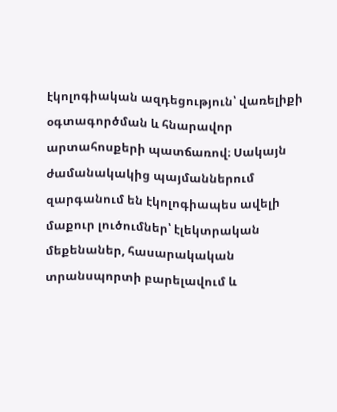էկոլոգիական ազդեցություն՝ վառելիքի օգտագործման և հնարավոր արտահոսքերի պատճառով։ Սակայն ժամանակակից պայմաններում զարգանում են էկոլոգիապես ավելի մաքուր լուծումներ՝ էլեկտրական մեքենաներ, հասարակական տրանսպորտի բարելավում և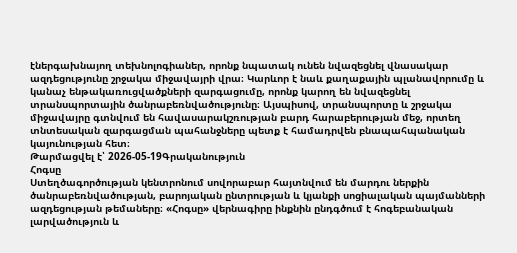էներգախնայող տեխնոլոգիաներ, որոնք նպատակ ունեն նվազեցնել վնասակար ազդեցությունը շրջակա միջավայրի վրա։ Կարևոր է նաև քաղաքային պլանավորումը և կանաչ ենթակառուցվածքների զարգացումը, որոնք կարող են նվազեցնել տրանսպորտային ծանրաբեռնվածությունը։ Այսպիսով, տրանսպորտը և շրջակա միջավայրը գտնվում են հավասարակշռության բարդ հարաբերության մեջ, որտեղ տնտեսական զարգացման պահանջները պետք է համադրվեն բնապահպանական կայունության հետ։
Թարմացվել է՝ 2026-05-19Գրականություն
Հոգսը
Ստեղծագործության կենտրոնում սովորաբար հայտնվում են մարդու ներքին ծանրաբեռնվածության, բարոյական ընտրության և կյանքի սոցիալական պայմանների ազդեցության թեմաները։ «Հոգսը» վերնագիրը ինքնին ընդգծում է հոգեբանական լարվածություն և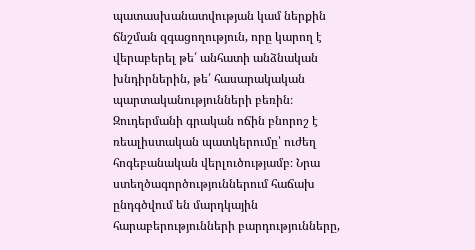պատասխանատվության կամ ներքին ճնշման զգացողություն, որը կարող է վերաբերել թե՛ անհատի անձնական խնդիրներին, թե՛ հասարակական պարտականությունների բեռին։ Զուդերմանի գրական ոճին բնորոշ է ռեալիստական պատկերումը՝ ուժեղ հոգեբանական վերլուծությամբ։ Նրա ստեղծագործություններում հաճախ ընդգծվում են մարդկային հարաբերությունների բարդությունները,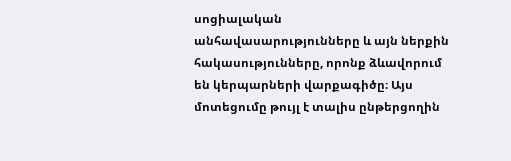սոցիալական անհավասարությունները և այն ներքին հակասությունները, որոնք ձևավորում են կերպարների վարքագիծը։ Այս մոտեցումը թույլ է տալիս ընթերցողին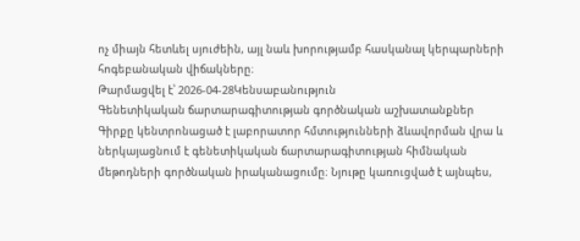ոչ միայն հետևել սյուժեին, այլ նաև խորությամբ հասկանալ կերպարների հոգեբանական վիճակները։
Թարմացվել է՝ 2026-04-28Կենսաբանություն
Գենետիկական ճարտարագիտության գործնական աշխատանքներ
Գիրքը կենտրոնացած է լաբորատոր հմտությունների ձևավորման վրա և ներկայացնում է գենետիկական ճարտարագիտության հիմնական մեթոդների գործնական իրականացումը։ Նյութը կառուցված է այնպես,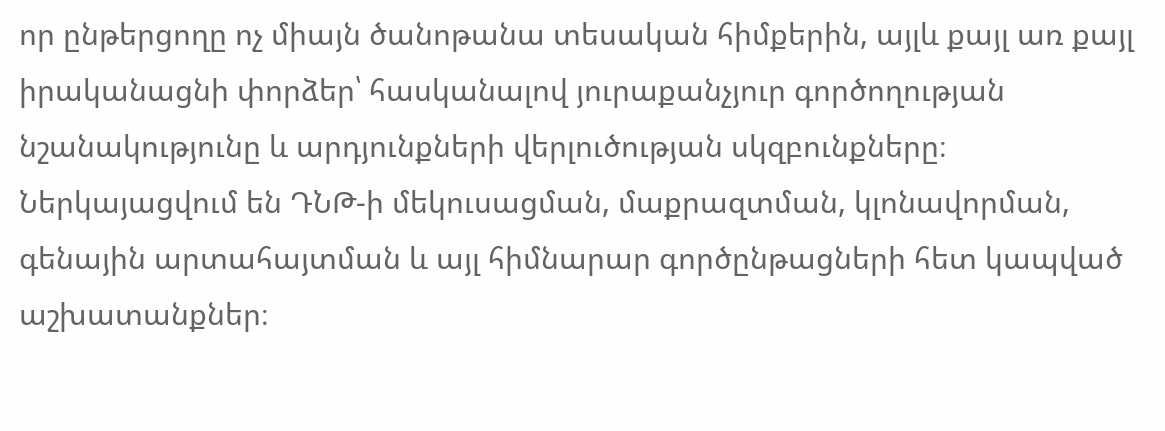որ ընթերցողը ոչ միայն ծանոթանա տեսական հիմքերին, այլև քայլ առ քայլ իրականացնի փորձեր՝ հասկանալով յուրաքանչյուր գործողության նշանակությունը և արդյունքների վերլուծության սկզբունքները։ Ներկայացվում են ԴՆԹ-ի մեկուսացման, մաքրազտման, կլոնավորման, գենային արտահայտման և այլ հիմնարար գործընթացների հետ կապված աշխատանքներ։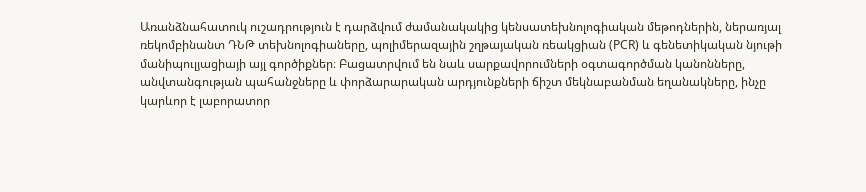Առանձնահատուկ ուշադրություն է դարձվում ժամանակակից կենսատեխնոլոգիական մեթոդներին, ներառյալ ռեկոմբինանտ ԴՆԹ տեխնոլոգիաները, պոլիմերազային շղթայական ռեակցիան (PCR) և գենետիկական նյութի մանիպուլյացիայի այլ գործիքներ։ Բացատրվում են նաև սարքավորումների օգտագործման կանոնները, անվտանգության պահանջները և փորձարարական արդյունքների ճիշտ մեկնաբանման եղանակները, ինչը կարևոր է լաբորատոր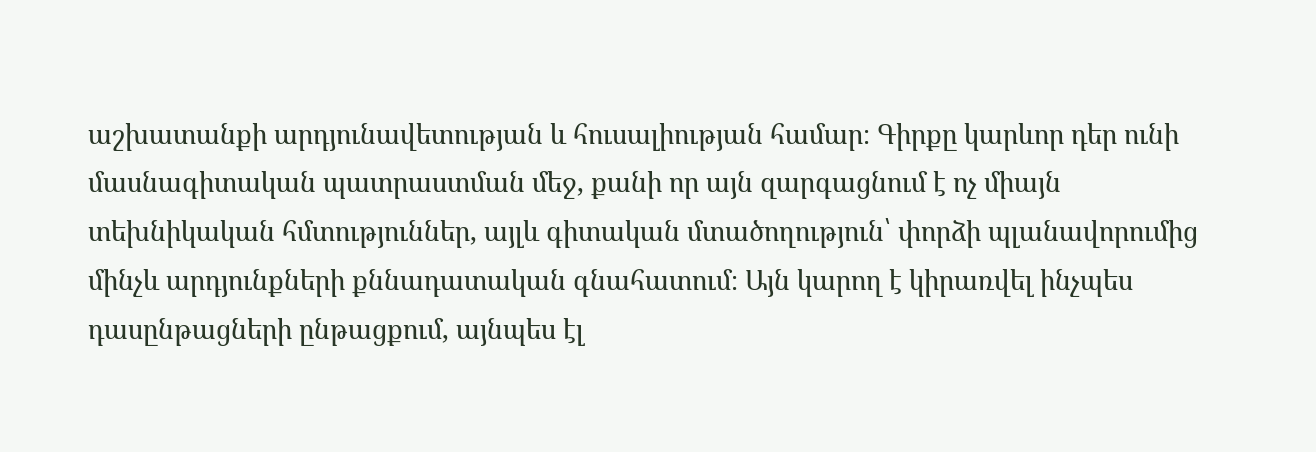աշխատանքի արդյունավետության և հուսալիության համար։ Գիրքը կարևոր դեր ունի մասնագիտական պատրաստման մեջ, քանի որ այն զարգացնում է ոչ միայն տեխնիկական հմտություններ, այլև գիտական մտածողություն՝ փորձի պլանավորումից մինչև արդյունքների քննադատական գնահատում։ Այն կարող է կիրառվել ինչպես դասընթացների ընթացքում, այնպես էլ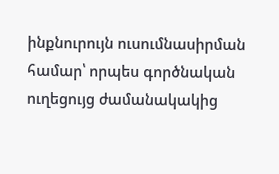ինքնուրույն ուսումնասիրման համար՝ որպես գործնական ուղեցույց ժամանակակից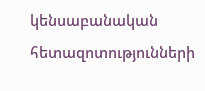կենսաբանական հետազոտությունների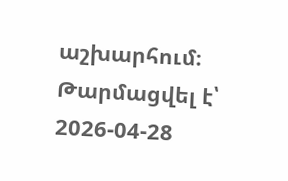աշխարհում։
Թարմացվել է՝ 2026-04-28